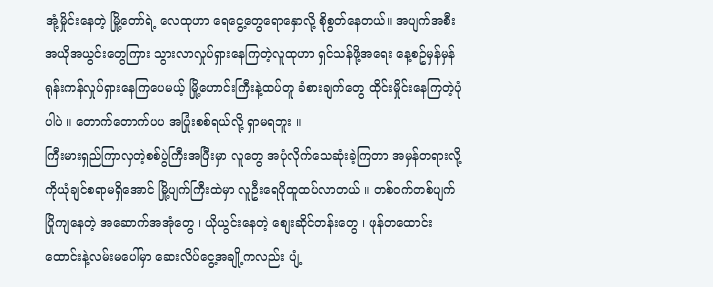အုံ့မှိုင်းနေတဲ့ မြို့တော်ရဲ့ လေထုဟာ ရေငွေ့တွေရောနှောလို့ စိုစွတ်နေတယ်။ အပျက်အစီးအယိုအယွင်းတွေကြား သွားလာလှုပ်ရှားနေကြတဲ့လူထုဟာ ရှင်သန်ဖို့အရေး နေ့စဥ်မှန်မှန် ရုန်းကန်လှုပ်ရှားနေကြပေမယ့် မြို့ဟောင်းကြီးနဲ့ထပ်တူ ခံစားချက်တွေ ထိုင်းမှိုင်းနေကြတဲ့ပုံပါပဲ ။ တောက်တောက်ပပ အပြုံးစစ်ရယ်လို့ ရှာမရဘူး ။
ကြီးမားရှည်ကြာလှတဲ့စစ်ပွဲကြီးအပြီးမှာ လူတွေ အပုံလိုက်သေဆုံးခဲ့ကြတာ အမှန်တရားလို့ကိုယုံချင်စရာမရှိအောင် မြို့ပျက်ကြီးထဲမှာ လူဦးရေပိုထူထပ်လာတယ် ။ တစ်ဝက်တစ်ပျက် ပြိုကျနေတဲ့ အဆောက်အအုံတွေ ၊ ယိုယွင်းနေတဲ့ စျေးဆိုင်တန်းတွေ ၊ ဖုန်တထောင်းထောင်းနဲ့လမ်းမပေါ်မှာ ဆေးလိပ်ငွေ့အချို့ကလည်း ပျံ့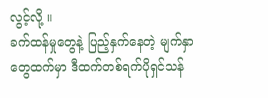လွင့်လို့ ။
ခက်ထန်မှုတွေနဲ့ ပြည့်နှက်နေတဲ့ မျက်နှာတွေထက်မှာ ဒီထက်တစ်ရက်ပိုရှင်သန်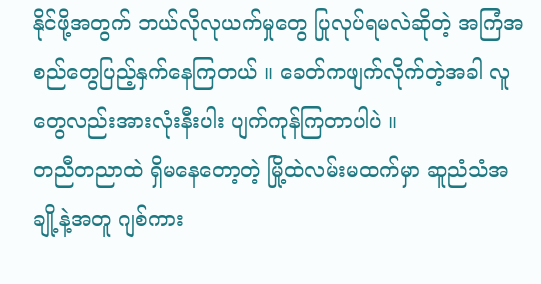နိုင်ဖို့အတွက် ဘယ်လိုလုယက်မှုတွေ ပြုလုပ်ရမလဲဆိုတဲ့ အကြံအစည်တွေပြည့်နှက်နေကြတယ် ။ ခေတ်ကဖျက်လိုက်တဲ့အခါ လူတွေလည်းအားလုံးနီးပါး ပျက်ကုန်ကြတာပါပဲ ။
တညီတညာထဲ ရှိမနေတော့တဲ့ မြို့ထဲလမ်းမထက်မှာ ဆူညံသံအချို့နဲ့အတူ ဂျစ်ကား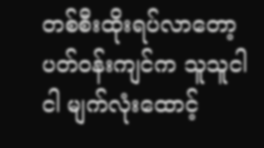တစ်စီးထိုးရပ်လာတော့ ပတ်ဝန်းကျင်က သူသူငါငါ မျက်လုံးထောင့်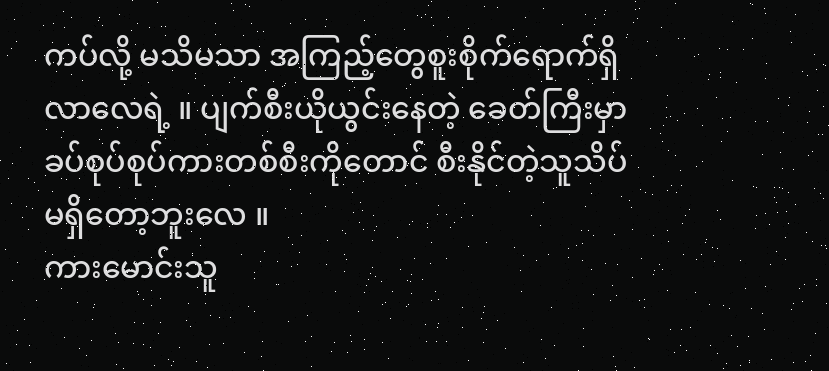ကပ်လို့ မသိမသာ အကြည့်တွေစူးစိုက်ရောက်ရှိလာလေရဲ့ ။ ပျက်စီးယိုယွင်းနေတဲ့ ခေတ်ကြီးမှာ ခပ်စုပ်စုပ်ကားတစ်စီးကိုတောင် စီးနိုင်တဲ့သူသိပ် မရှိတော့ဘူးလေ ။
ကားမောင်းသူ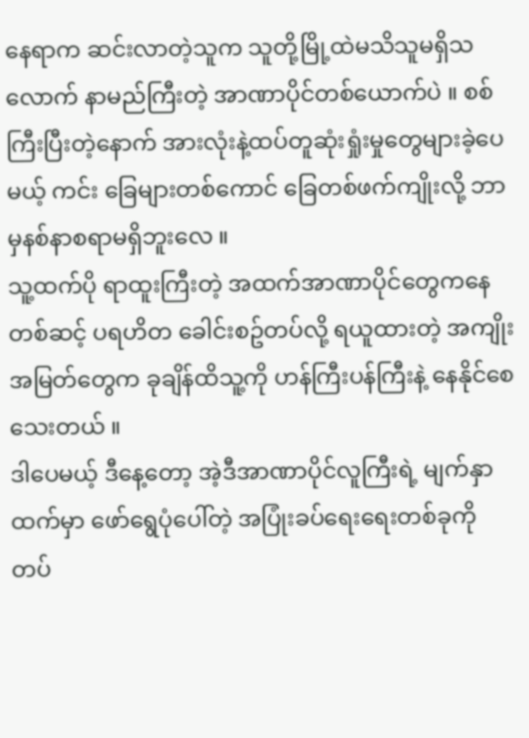နေရာက ဆင်းလာတဲ့သူက သူတို့မြို့ထဲမသိသူမရှိသလောက် နာမည်ကြီးတဲ့ အာဏာပိုင်တစ်ယောက်ပဲ ။ စစ်ကြီးပြီးတဲ့နောက် အားလုံးနဲ့ထပ်တူဆုံးရှုံးမှုတွေများခဲ့ပေမယ့် ကင်း ခြေများတစ်ကောင် ခြေတစ်ဖက်ကျိုးလို့ ဘာမှနစ်နာစရာမရှိဘူးလေ ။
သူ့ထက်ပို ရာထူးကြီးတဲ့ အထက်အာဏာပိုင်တွေကနေတစ်ဆင့် ပရဟိတ ခေါင်းစဥ်တပ်လို့ ရယူထားတဲ့ အကျိုးအမြတ်တွေက ခုချိန်ထိသူ့ကို ဟန်ကြီးပန်ကြီးနဲ့ နေနိုင်စေသေးတယ် ။
ဒါပေမယ့် ဒီနေ့တော့ အဲ့ဒီအာဏာပိုင်လူကြီးရဲ့ မျက်နှာထက်မှာ ဖော်ရွေပုံပေါ်တဲ့ အပြုံးခပ်ရေးရေးတစ်ခုကို တပ်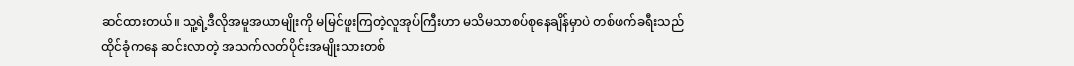ဆင်ထားတယ်။ သူ့ရဲ့ဒီလိုအမူအယာမျိုးကို မမြင်ဖူးကြတဲ့လူအုပ်ကြီးဟာ မသိမသာစပ်စုနေချိန်မှာပဲ တစ်ဖက်ခရီးသည်ထိုင်ခုံကနေ ဆင်းလာတဲ့ အသက်လတ်ပိုင်းအမျိုးသားတစ်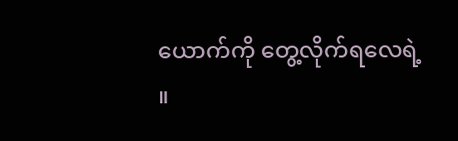ယောက်ကို တွေ့လိုက်ရလေရဲ့ ။